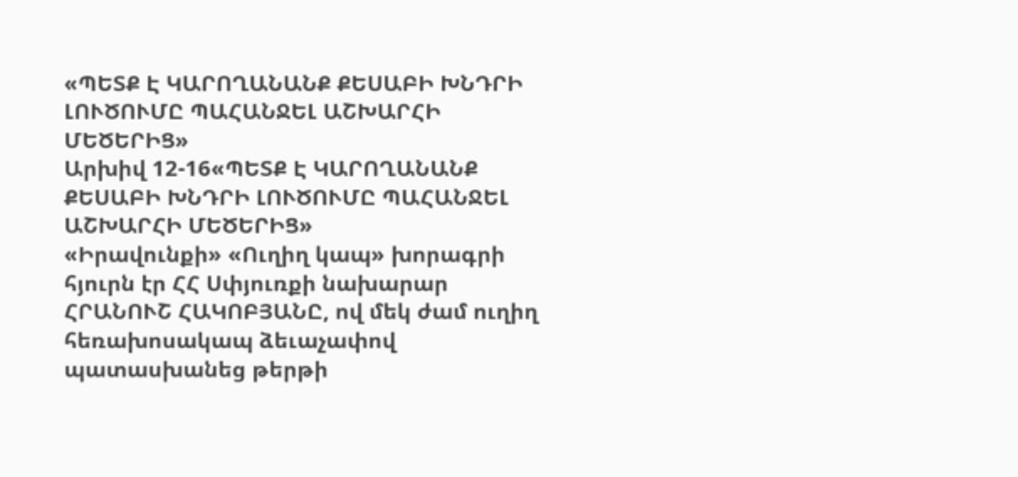«ՊԵՏՔ Է ԿԱՐՈՂԱՆԱՆՔ ՔԵՍԱԲԻ ԽՆԴՐԻ ԼՈՒԾՈՒՄԸ ՊԱՀԱՆՋԵԼ ԱՇԽԱՐՀԻ ՄԵԾԵՐԻՑ»
Արխիվ 12-16«ՊԵՏՔ Է ԿԱՐՈՂԱՆԱՆՔ ՔԵՍԱԲԻ ԽՆԴՐԻ ԼՈՒԾՈՒՄԸ ՊԱՀԱՆՋԵԼ
ԱՇԽԱՐՀԻ ՄԵԾԵՐԻՑ»
«Իրավունքի» «Ուղիղ կապ» խորագրի հյուրն էր ՀՀ Սփյուռքի նախարար ՀՐԱՆՈՒՇ ՀԱԿՈԲՅԱՆԸ, ով մեկ ժամ ուղիղ հեռախոսակապ ձեւաչափով պատասխանեց թերթի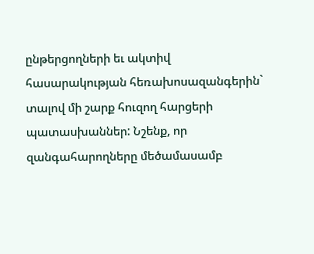ընթերցողների եւ ակտիվ հասարակության հեռախոսազանգերին` տալով մի շարք հուզող հարցերի պատասխաններ: Նշենք, որ զանգահարողները մեծամասամբ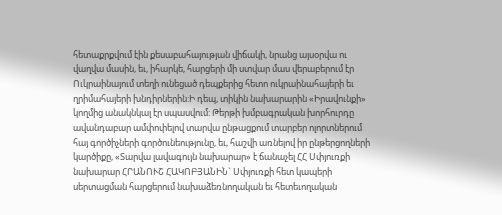հետաքրքվում էին քեսաբահայության վիճակի, նրանց այսօրվա ու վաղվա մասին, եւ, իհարկե, հարցերի մի ստվար մաս վերաբերում էր Ուկրաինայում տեղի ունեցած դեպքերից հետո ուկրաինահայերի եւ ղրիմահայերի խնդիրներին:Ի դեպ, տիկին նախարարին «Իրավունքի» կողմից անակնկալ էր սպասվում: Թերթի խմբագրական խորհուրդը ավանդաբար ամփոփելով տարվա ընթացքում տարբեր ոլորտներում հայ գործիչների գործունեությունը, եւ, հաշվի առնելով իր ընթերցողների կարծիքը, «Տարվա լավագույն նախարար» է ճանաչել ՀՀ Սփյուռքի նախարար ՀՐԱՆՈՒՇ ՀԱԿՈԲՅԱՆԻՆ` Սփյուռքի հետ կապերի սերտացման հարցերում նախաձեռնողական եւ հետեւողական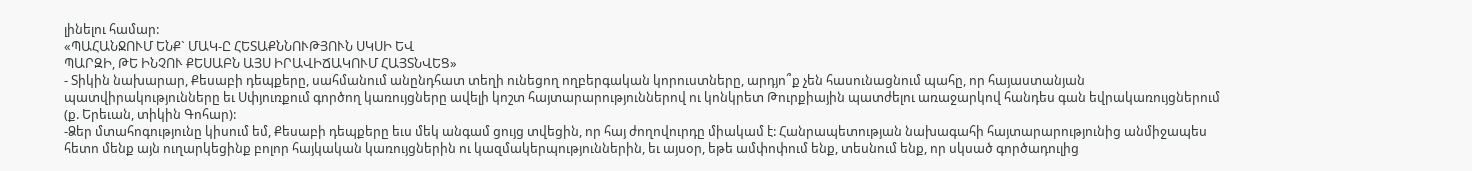լինելու համար:
«ՊԱՀԱՆՋՈՒՄ ԵՆՔ` ՄԱԿ-Ը ՀԵՏԱՔՆՆՈՒԹՅՈՒՆ ՍԿՍԻ ԵՎ
ՊԱՐԶԻ, ԹԵ ԻՆՉՈՒ ՔԵՍԱԲՆ ԱՅՍ ԻՐԱՎԻՃԱԿՈՒՄ ՀԱՅՏՆՎԵՑ»
- Տիկին նախարար, Քեսաբի դեպքերը, սահմանում անընդհատ տեղի ունեցող ողբերգական կորուստները, արդյո՞ք չեն հասունացնում պահը, որ հայաստանյան պատվիրակությունները եւ Սփյուռքում գործող կառույցները ավելի կոշտ հայտարարություններով ու կոնկրետ Թուրքիային պատժելու առաջարկով հանդես գան եվրակառույցներում (ք. Երեւան, տիկին Գոհար):
-Ձեր մտահոգությունը կիսում եմ, Քեսաբի դեպքերը եւս մեկ անգամ ցույց տվեցին, որ հայ ժողովուրդը միակամ է: Հանրապետության նախագահի հայտարարությունից անմիջապես հետո մենք այն ուղարկեցինք բոլոր հայկական կառույցներին ու կազմակերպություններին, եւ այսօր, եթե ամփոփում ենք, տեսնում ենք, որ սկսած գործադուլից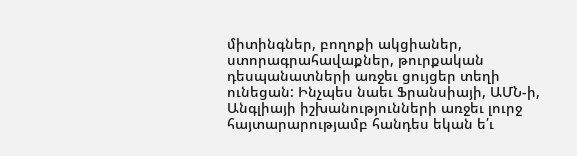միտինգներ, բողոքի ակցիաներ, ստորագրահավաքներ, թուրքական դեսպանատների առջեւ ցույցեր տեղի ունեցան: Ինչպես նաեւ Ֆրանսիայի, ԱՄՆ-ի, Անգլիայի իշխանությունների առջեւ լուրջ հայտարարությամբ հանդես եկան ե՛ւ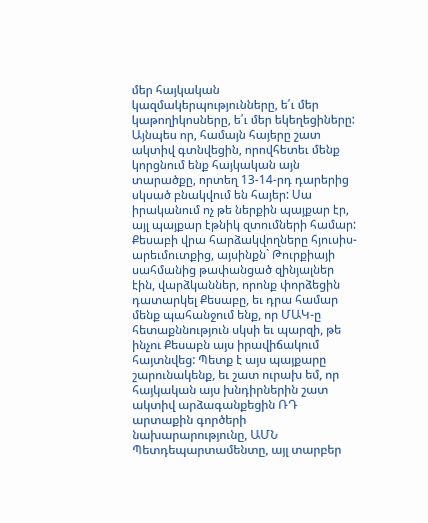մեր հայկական կազմակերպությունները, ե՛ւ մեր կաթողիկոսները, ե՛ւ մեր եկեղեցիները: Այնպես որ, համայն հայերը շատ ակտիվ գտնվեցին, որովհետեւ մենք կորցնում ենք հայկական այն տարածքը, որտեղ 13-14-րդ դարերից սկսած բնակվում են հայեր: Սա իրականում ոչ թե ներքին պայքար էր, այլ պայքար էթնիկ զտումների համար: Քեսաբի վրա հարձակվողները հյուսիս-արեւմուտքից, այսինքն` Թուրքիայի սահմանից թափանցած զինյալներ էին, վարձկաններ, որոնք փորձեցին դատարկել Քեսաբը, եւ դրա համար մենք պահանջում ենք, որ ՄԱԿ-ը հետաքննություն սկսի եւ պարզի, թե ինչու Քեսաբն այս իրավիճակում հայտնվեց: Պետք է այս պայքարը շարունակենք, եւ շատ ուրախ եմ, որ հայկական այս խնդիրներին շատ ակտիվ արձագանքեցին ՌԴ արտաքին գործերի նախարարությունը, ԱՄՆ Պետդեպարտամենտը, այլ տարբեր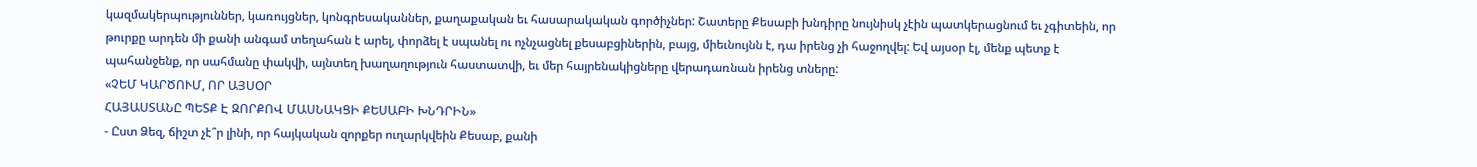կազմակերպություններ, կառույցներ, կոնգրեսականներ, քաղաքական եւ հասարակական գործիչներ: Շատերը Քեսաբի խնդիրը նույնիսկ չէին պատկերացնում եւ չգիտեին, որ թուրքը արդեն մի քանի անգամ տեղահան է արել, փորձել է սպանել ու ոչնչացնել քեսաբցիներին, բայց, միեւնույնն է, դա իրենց չի հաջողվել: Եվ այսօր էլ, մենք պետք է պահանջենք, որ սահմանը փակվի, այնտեղ խաղաղություն հաստատվի, եւ մեր հայրենակիցները վերադառնան իրենց տները:
«ՉԵՄ ԿԱՐԾՈՒՄ, ՈՐ ԱՅՍՕՐ
ՀԱՅԱՍՏԱՆԸ ՊԵՏՔ Է ԶՈՐՔՈՎ ՄԱՍՆԱԿՑԻ ՔԵՍԱԲԻ ԽՆԴՐԻՆ»
- Ըստ Ձեզ, ճիշտ չէ՞ր լինի, որ հայկական զորքեր ուղարկվեին Քեսաբ, քանի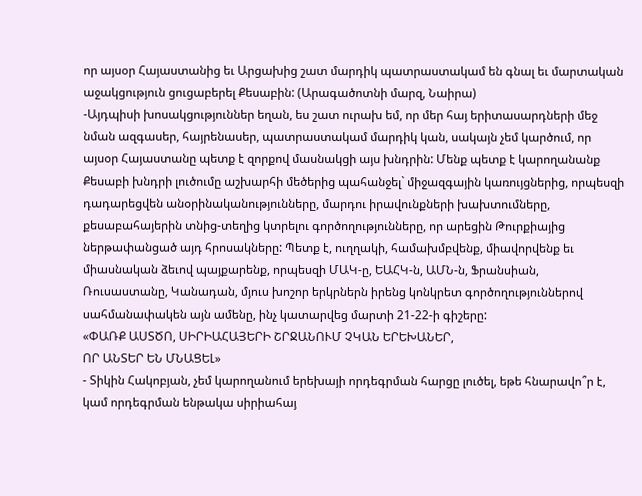որ այսօր Հայաստանից եւ Արցախից շատ մարդիկ պատրաստակամ են գնալ եւ մարտական աջակցություն ցուցաբերել Քեսաբին: (Արագածոտնի մարզ, Նաիրա)
-Այդպիսի խոսակցություններ եղան, ես շատ ուրախ եմ, որ մեր հայ երիտասարդների մեջ նման ազգասեր, հայրենասեր, պատրաստակամ մարդիկ կան, սակայն չեմ կարծում, որ այսօր Հայաստանը պետք է զորքով մասնակցի այս խնդրին: Մենք պետք է կարողանանք Քեսաբի խնդրի լուծումը աշխարհի մեծերից պահանջել` միջազգային կառույցներից, որպեսզի դադարեցվեն անօրինականությունները, մարդու իրավունքների խախտումները, քեսաբահայերին տնից-տեղից կտրելու գործողությունները, որ արեցին Թուրքիայից ներթափանցած այդ հրոսակները: Պետք է, ուղղակի, համախմբվենք, միավորվենք եւ միասնական ձեւով պայքարենք, որպեսզի ՄԱԿ-ը, ԵԱՀԿ-ն, ԱՄՆ-ն, Ֆրանսիան, Ռուսաստանը, Կանադան, մյուս խոշոր երկրներն իրենց կոնկրետ գործողություններով սահմանափակեն այն ամենը, ինչ կատարվեց մարտի 21-22-ի գիշերը:
«ՓԱՌՔ ԱՍՏԾՈ, ՍԻՐԻԱՀԱՅԵՐԻ ՇՐՋԱՆՈՒՄ ՉԿԱՆ ԵՐԵԽԱՆԵՐ,
ՈՐ ԱՆՏԵՐ ԵՆ ՄՆԱՑԵԼ»
- Տիկին Հակոբյան, չեմ կարողանում երեխայի որդեգրման հարցը լուծել, եթե հնարավո՞ր է, կամ որդեգրման ենթակա սիրիահայ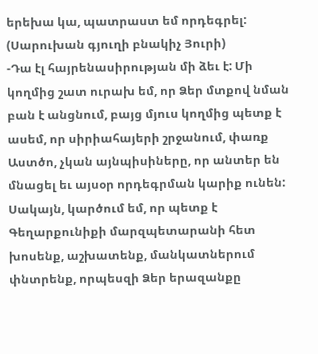երեխա կա, պատրաստ եմ որդեգրել: (Սարուխան գյուղի բնակիչ Յուրի)
-Դա էլ հայրենասիրության մի ձեւ է: Մի կողմից շատ ուրախ եմ, որ Ձեր մտքով նման բան է անցնում, բայց մյուս կողմից պետք է ասեմ, որ սիրիահայերի շրջանում, փառք Աստծո, չկան այնպիսիները, որ անտեր են մնացել եւ այսօր որդեգրման կարիք ունեն: Սակայն, կարծում եմ, որ պետք է Գեղարքունիքի մարզպետարանի հետ խոսենք, աշխատենք, մանկատներում փնտրենք, որպեսզի Ձեր երազանքը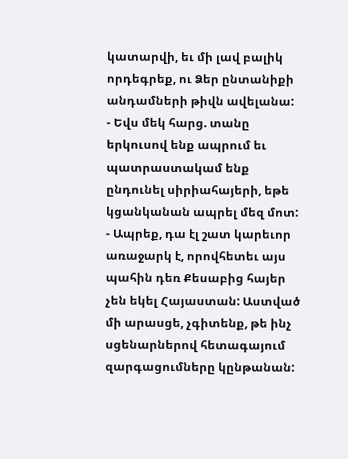կատարվի, եւ մի լավ բալիկ որդեգրեք, ու Ձեր ընտանիքի անդամների թիվն ավելանա:
- Եվս մեկ հարց. տանը երկուսով ենք ապրում եւ պատրաստակամ ենք ընդունել սիրիահայերի, եթե կցանկանան ապրել մեզ մոտ:
- Ապրեք, դա էլ շատ կարեւոր առաջարկ է, որովհետեւ այս պահին դեռ Քեսաբից հայեր չեն եկել Հայաստան: Աստված մի արասցե, չգիտենք, թե ինչ սցենարներով հետագայում զարգացումները կընթանան: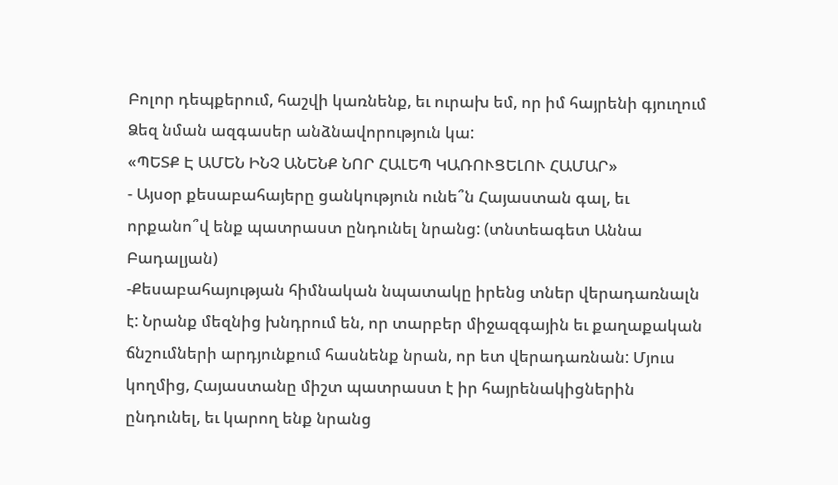Բոլոր դեպքերում, հաշվի կառնենք, եւ ուրախ եմ, որ իմ հայրենի գյուղում Ձեզ նման ազգասեր անձնավորություն կա:
«ՊԵՏՔ Է ԱՄԵՆ ԻՆՉ ԱՆԵՆՔ ՆՈՐ ՀԱԼԵՊ ԿԱՌՈՒՑԵԼՈՒ ՀԱՄԱՐ»
- Այսօր քեսաբահայերը ցանկություն ունե՞ն Հայաստան գալ, եւ որքանո՞վ ենք պատրաստ ընդունել նրանց: (տնտեագետ Աննա Բադալյան)
-Քեսաբահայության հիմնական նպատակը իրենց տներ վերադառնալն է: Նրանք մեզնից խնդրում են, որ տարբեր միջազգային եւ քաղաքական ճնշումների արդյունքում հասնենք նրան, որ ետ վերադառնան: Մյուս կողմից, Հայաստանը միշտ պատրաստ է իր հայրենակիցներին ընդունել, եւ կարող ենք նրանց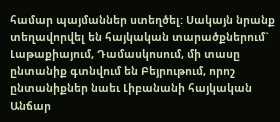համար պայմաններ ստեղծել: Սակայն նրանք տեղավորվել են հայկական տարածքներում` Լաթաքիայում, Դամասկոսում, մի տասը ընտանիք գտնվում են Բեյրութում, որոշ ընտանիքներ նաեւ Լիբանանի հայկական Անճար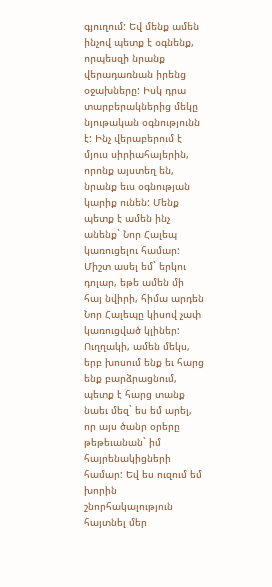գյուղում: Եվ մենք ամեն ինչով պետք է օգնենք, որպեսզի նրանք վերադառնան իրենց օջախները: Իսկ դրա տարբերակներից մեկը նյութական օգնությունն է: Ինչ վերաբերում է մյուս սիրիահայերին, որոնք այստեղ են, նրանք եւս օգնության կարիք ունեն: Մենք պետք է ամեն ինչ անենք` Նոր Հալեպ կառուցելու համար: Միշտ ասել եմ` երկու դոլար, եթե ամեն մի հայ նվիրի, հիմա արդեն Նոր Հալեպը կիսով չափ կառուցված կլիներ: Ուղղակի, ամեն մեկս, երբ խոսում ենք եւ հարց ենք բարձրացնում, պետք է հարց տանք նաեւ մեզ` ես եմ արել, որ այս ծանր օրերը թեթեւանան` իմ հայրենակիցների համար: Եվ ես ուզում եմ խորին շնորհակալություն հայտնել մեր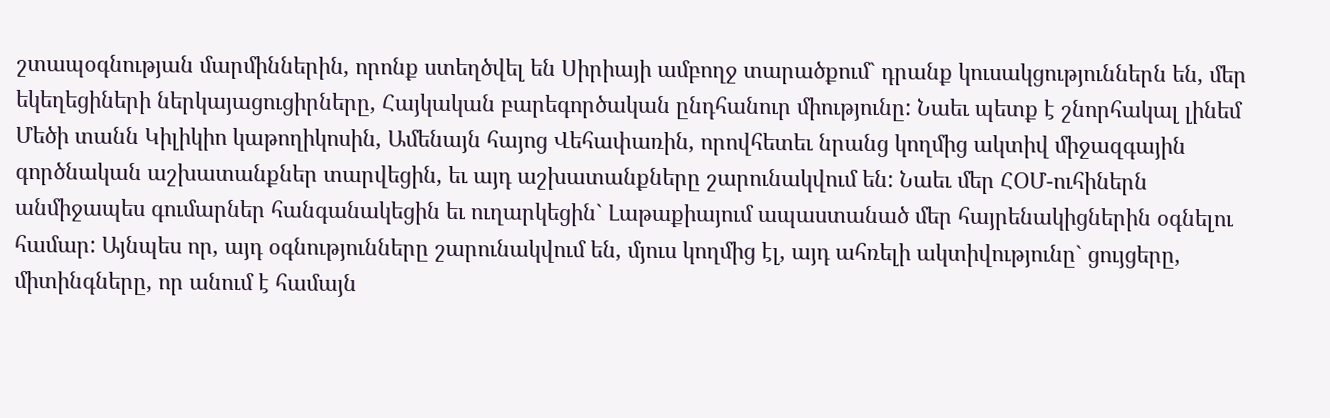շտապօգնության մարմիններին, որոնք ստեղծվել են Սիրիայի ամբողջ տարածքում` դրանք կուսակցություններն են, մեր եկեղեցիների ներկայացուցիրները, Հայկական բարեգործական ընդհանուր միությունը: Նաեւ պետք է շնորհակալ լինեմ Մեծի տանն Կիլիկիո կաթողիկոսին, Ամենայն հայոց Վեհափառին, որովհետեւ նրանց կողմից ակտիվ միջազգային գործնական աշխատանքներ տարվեցին, եւ այդ աշխատանքները շարունակվում են: Նաեւ մեր ՀՕՄ-ուհիներն անմիջապես գումարներ հանգանակեցին եւ ուղարկեցին` Լաթաքիայում ապաստանած մեր հայրենակիցներին օգնելու համար: Այնպես որ, այդ օգնությունները շարունակվում են, մյուս կողմից էլ, այդ ահռելի ակտիվությունը` ցույցերը, միտինգները, որ անում է համայն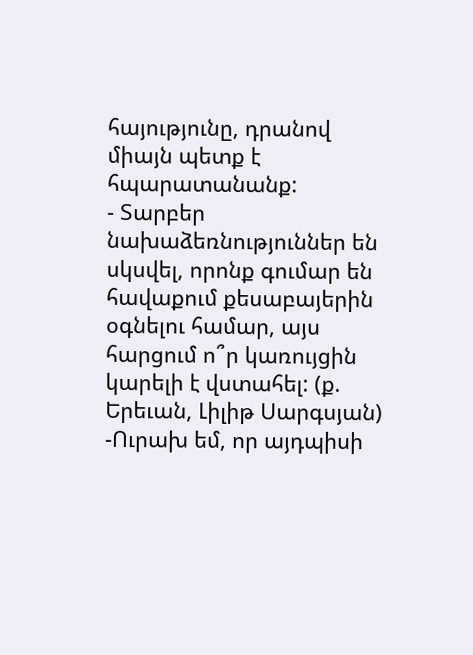հայությունը, դրանով միայն պետք է հպարատանանք:
- Տարբեր նախաձեռնություններ են սկսվել, որոնք գումար են հավաքում քեսաբայերին օգնելու համար, այս հարցում ո՞ր կառույցին կարելի է վստահել: (ք. Երեւան, Լիլիթ Սարգսյան)
-Ուրախ եմ, որ այդպիսի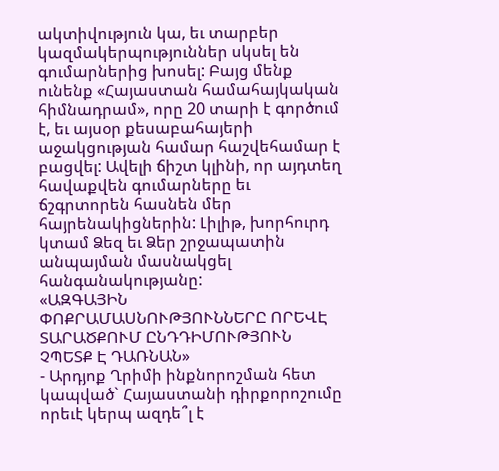ակտիվություն կա, եւ տարբեր կազմակերպություններ սկսել են գումարներից խոսել: Բայց մենք ունենք «Հայաստան համահայկական հիմնադրամ», որը 20 տարի է գործում է, եւ այսօր քեսաբահայերի աջակցության համար հաշվեհամար է բացվել: Ավելի ճիշտ կլինի, որ այդտեղ հավաքվեն գումարները եւ ճշգրտորեն հասնեն մեր հայրենակիցներին: Լիլիթ, խորհուրդ կտամ Ձեզ եւ Ձեր շրջապատին անպայման մասնակցել հանգանակությանը:
«ԱԶԳԱՅԻՆ ՓՈՔՐԱՄԱՍՆՈՒԹՅՈՒՆՆԵՐԸ ՈՐԵՎԷ ՏԱՐԱԾՔՈՒՄ ԸՆԴԴԻՄՈՒԹՅՈՒՆ
ՉՊԵՏՔ Է ԴԱՌՆԱՆ»
- Արդյոք Ղրիմի ինքնորոշման հետ կապված` Հայաստանի դիրքորոշումը որեւէ կերպ ազդե՞լ է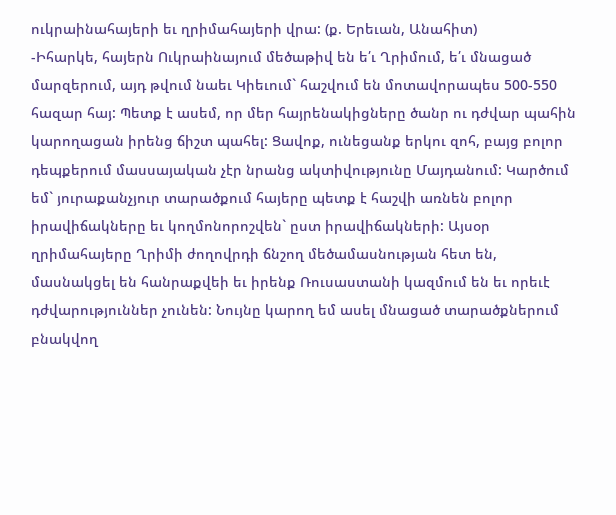ուկրաինահայերի եւ ղրիմահայերի վրա: (ք. Երեւան, Անահիտ)
-Իհարկե, հայերն Ուկրաինայում մեծաթիվ են ե՛ւ Ղրիմում, ե՛ւ մնացած մարզերում, այդ թվում նաեւ Կիեւում` հաշվում են մոտավորապես 500-550 հազար հայ: Պետք է ասեմ, որ մեր հայրենակիցները ծանր ու դժվար պահին կարողացան իրենց ճիշտ պահել: Ցավոք, ունեցանք երկու զոհ, բայց բոլոր դեպքերում մասսայական չէր նրանց ակտիվությունը Մայդանում: Կարծում եմ` յուրաքանչյուր տարածքում հայերը պետք է հաշվի առնեն բոլոր իրավիճակները եւ կողմոնորոշվեն` ըստ իրավիճակների: Այսօր ղրիմահայերը Ղրիմի ժողովրդի ճնշող մեծամասնության հետ են, մասնակցել են հանրաքվեի եւ իրենք Ռուսաստանի կազմում են եւ որեւէ դժվարություններ չունեն: Նույնը կարող եմ ասել մնացած տարածքներում բնակվող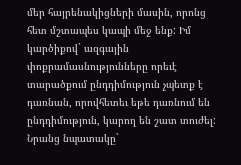մեր հայրենակիցների մասին, որոնց հետ մշտապես կապի մեջ ենք: Իմ կարծիքով` ազգային փոքրամասնությունները որեւէ տարածքում ընդդիմություն չպետք է դառնան, որովհետեւ եթե դառնում են ընդդիմություն, կարող են շատ տուժել: Նրանց նպատակը`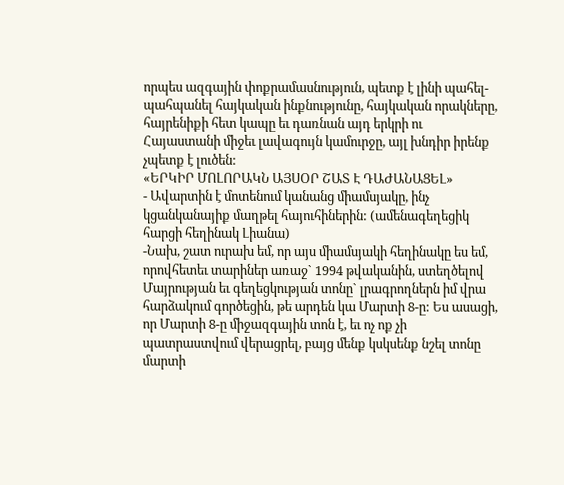որպես ազգային փոքրամասնություն, պետք է լինի պահել-պահպանել հայկական ինքնությունը, հայկական որակները, հայրենիքի հետ կապը եւ դառնան այդ երկրի ու Հայաստանի միջեւ լավագույն կամուրջը, այլ խնդիր իրենք չպետք է լուծեն:
«ԵՐԿԻՐ ՄՈԼՈՐԱԿՆ ԱՅՍՕՐ ՇԱՏ Է ԴԱԺԱՆԱՑԵԼ»
- Ավարտին է մոտենում կանանց միամսյակը, ինչ կցանկանայիք մաղթել հայուհիներին: (ամենագեղեցիկ հարցի հեղինակ Լիանա)
-Նախ, շատ ուրախ եմ, որ այս միամսյակի հեղինակը ես եմ, որովհետեւ տարիներ առաջ` 1994 թվականին, ստեղծելով Մայրության եւ գեղեցկության տոնը` լրագրողներն իմ վրա հարձակում գործեցին, թե արդեն կա Մարտի 8-ը: Ես ասացի, որ Մարտի 8-ը միջազգային տոն է, եւ ոչ ոք չի պատրաստվում վերացրել, բայց մենք կսկսենք նշել տոնը մարտի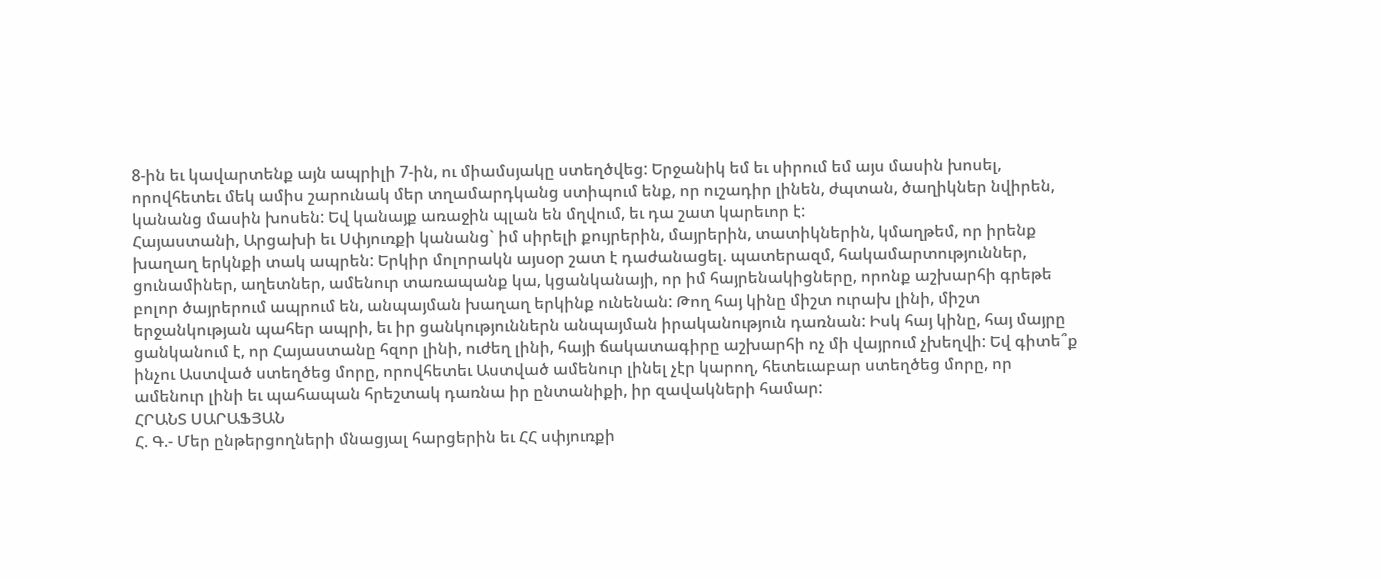8-ին եւ կավարտենք այն ապրիլի 7-ին, ու միամսյակը ստեղծվեց: Երջանիկ եմ եւ սիրում եմ այս մասին խոսել, որովհետեւ մեկ ամիս շարունակ մեր տղամարդկանց ստիպում ենք, որ ուշադիր լինեն, ժպտան, ծաղիկներ նվիրեն, կանանց մասին խոսեն: Եվ կանայք առաջին պլան են մղվում, եւ դա շատ կարեւոր է:
Հայաստանի, Արցախի եւ Սփյուռքի կանանց` իմ սիրելի քույրերին, մայրերին, տատիկներին, կմաղթեմ, որ իրենք խաղաղ երկնքի տակ ապրեն: Երկիր մոլորակն այսօր շատ է դաժանացել. պատերազմ, հակամարտություններ, ցունամիներ, աղետներ, ամենուր տառապանք կա, կցանկանայի, որ իմ հայրենակիցները, որոնք աշխարհի գրեթե բոլոր ծայրերում ապրում են, անպայման խաղաղ երկինք ունենան: Թող հայ կինը միշտ ուրախ լինի, միշտ երջանկության պահեր ապրի, եւ իր ցանկություններն անպայման իրականություն դառնան: Իսկ հայ կինը, հայ մայրը ցանկանում է, որ Հայաստանը հզոր լինի, ուժեղ լինի, հայի ճակատագիրը աշխարհի ոչ մի վայրում չխեղվի: Եվ գիտե՞ք ինչու Աստված ստեղծեց մորը, որովհետեւ Աստված ամենուր լինել չէր կարող, հետեւաբար ստեղծեց մորը, որ ամենուր լինի եւ պահապան հրեշտակ դառնա իր ընտանիքի, իր զավակների համար:
ՀՐԱՆՏ ՍԱՐԱՖՅԱՆ
Հ. Գ.- Մեր ընթերցողների մնացյալ հարցերին եւ ՀՀ սփյուռքի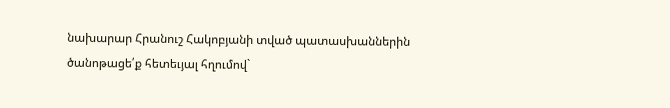նախարար Հրանուշ Հակոբյանի տված պատասխաններին ծանոթացե՛ք հետեւյալ հղումով`